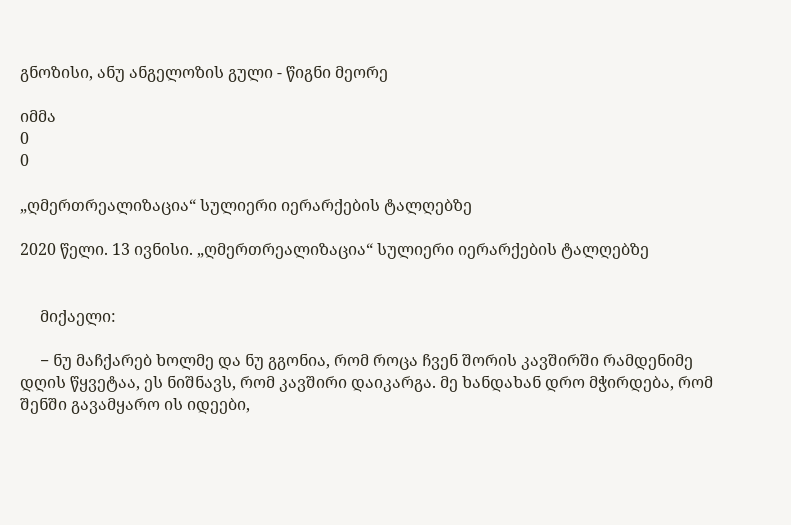გნოზისი, ანუ ანგელოზის გული - წიგნი მეორე

იმმა
0
0

„ღმერთრეალიზაცია“ სულიერი იერარქების ტალღებზე

2020 წელი. 13 ივნისი. „ღმერთრეალიზაცია“ სულიერი იერარქების ტალღებზე


     მიქაელი:

     − ნუ მაჩქარებ ხოლმე და ნუ გგონია, რომ როცა ჩვენ შორის კავშირში რამდენიმე დღის წყვეტაა, ეს ნიშნავს, რომ კავშირი დაიკარგა. მე ხანდახან დრო მჭირდება, რომ შენში გავამყარო ის იდეები,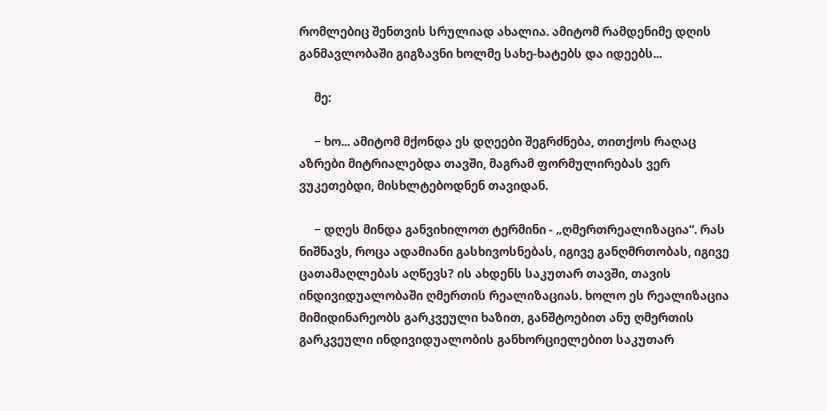რომლებიც შენთვის სრულიად ახალია. ამიტომ რამდენიმე დღის განმავლობაში გიგზავნი ხოლმე სახე-ხატებს და იდეებს...

     მე:

     − ხო... ამიტომ მქონდა ეს დღეები შეგრძნება, თითქოს რაღაც აზრები მიტრიალებდა თავში, მაგრამ ფორმულირებას ვერ ვუკეთებდი, მისხლტებოდნენ თავიდან.

     − დღეს მინდა განვიხილოთ ტერმინი - „ღმერთრეალიზაცია“. რას ნიშნავს, როცა ადამიანი გასხივოსნებას, იგივე განღმრთობას, იგივე ცათამაღლებას აღწევს? ის ახდენს საკუთარ თავში, თავის ინდივიდუალობაში ღმერთის რეალიზაციას. ხოლო ეს რეალიზაცია მიმიდინარეობს გარკვეული ხაზით, განშტოებით ანუ ღმერთის გარკვეული ინდივიდუალობის განხორციელებით საკუთარ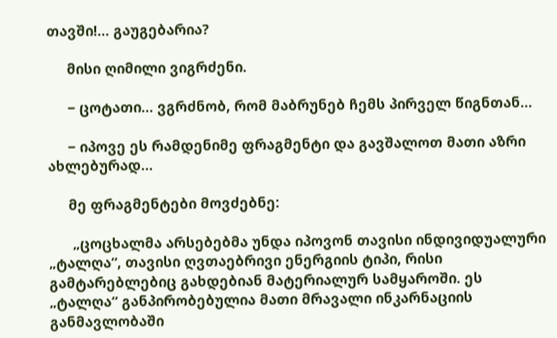თავში!... გაუგებარია?

     მისი ღიმილი ვიგრძენი.

     − ცოტათი... ვგრძნობ, რომ მაბრუნებ ჩემს პირველ წიგნთან...

     − იპოვე ეს რამდენიმე ფრაგმენტი და გავშალოთ მათი აზრი ახლებურად...

     მე ფრაგმენტები მოვძებნე:

      „ცოცხალმა არსებებმა უნდა იპოვონ თავისი ინდივიდუალური „ტალღა“, თავისი ღვთაებრივი ენერგიის ტიპი, რისი გამტარებლებიც გახდებიან მატერიალურ სამყაროში. ეს „ტალღა“ განპირობებულია მათი მრავალი ინკარნაციის განმავლობაში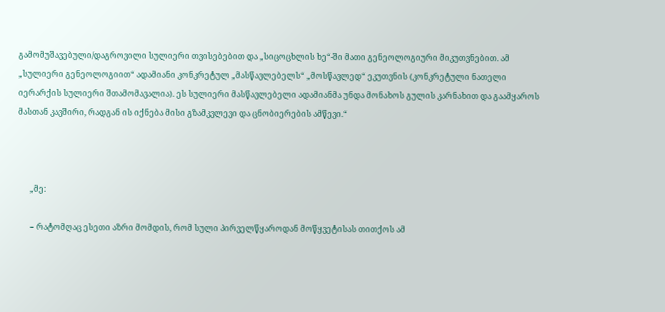გამომუშავებული/დაგროვილი სულიერი თვისებებით და „სიცოცხლის ხე“-ში მათი გენეოლოგიური მიკუთვნებით. ამ „სულიერი გენეოლოგიით“ ადამიანი კონკრეტულ „მასწავლებელს“ „მოსწავლედ“ ეკუთვნის (კონკრეტული ნათელი იერარქის სულიერი შთამომავალია). ეს სულიერი მასწავლებელი ადამიანმა უნდა მონახოს გულის კარნახით და გაამყაროს მასთან კავშირი, რადგან ის იქნება მისი გზამკვლევი და ცნობიერების ამწევი.“



      „მე:

      − რატომღაც ესეთი აზრი მომდის, რომ სული პირველწყაროდან მოწყვეტისას თითქოს ამ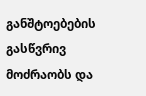განშტოებების გასწვრივ მოძრაობს და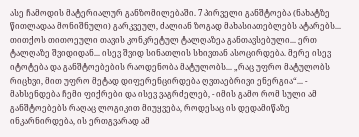ასე ჩამოდის მატერიალურ განზომილებაში. 7 პირველი განშტოება (ნახატზე წითლადაა მონიშნული) გარკვეულ, ძალიან ზოგად მახასიათებლებს ატარებს... თითქოს თითოეული თავის კონკრეტულ ტალღაზეა განთავსებული... ერთ ტალღაზე შვიდიდან... ისევ შვიდ სინათლის სხივთან ასოცირდება. მერე ისევ იტოტება და განშტოებების რაოდენობა მატულობს... „რაც უფრო მატულობს რიცხვი, მით უფრო მეტად დიფერენცირდება ღვთაებრივი ენერგია“... - მახსენდება ჩემი ფიქრები და ისევ ვაგრძელებ, - იმის გამო რომ სული ამ განშტოებებს რაღაც ლოგიკით მიუყვება, როდესაც ის დედამიწაზე ინკარნირდება, ის ერთგვარად ამ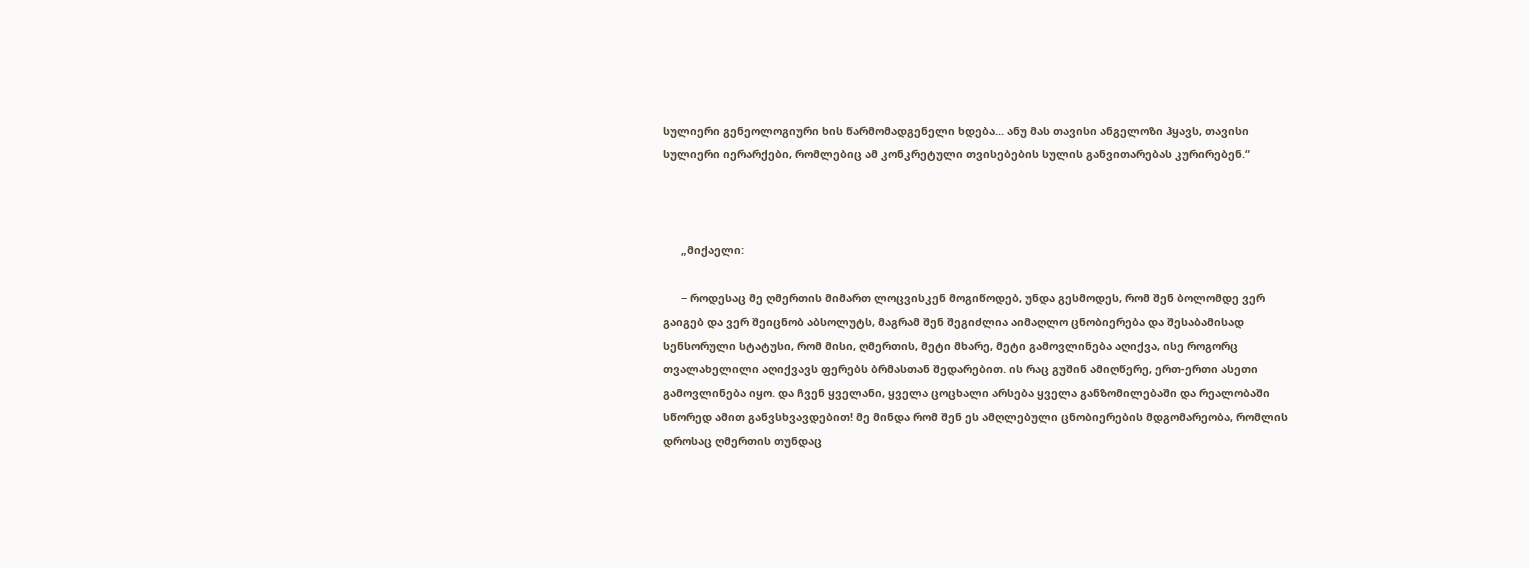სულიერი გენეოლოგიური ხის წარმომადგენელი ხდება... ანუ მას თავისი ანგელოზი ჰყავს, თავისი სულიერი იერარქები, რომლებიც ამ კონკრეტული თვისებების სულის განვითარებას კურირებენ.“



      „მიქაელი:

      − როდესაც მე ღმერთის მიმართ ლოცვისკენ მოგიწოდებ, უნდა გესმოდეს, რომ შენ ბოლომდე ვერ გაიგებ და ვერ შეიცნობ აბსოლუტს, მაგრამ შენ შეგიძლია აიმაღლო ცნობიერება და შესაბამისად სენსორული სტატუსი, რომ მისი, ღმერთის, მეტი მხარე, მეტი გამოვლინება აღიქვა, ისე როგორც თვალახელილი აღიქვავს ფერებს ბრმასთან შედარებით. ის რაც გუშინ ამიღწერე, ერთ-ერთი ასეთი გამოვლინება იყო. და ჩვენ ყველანი, ყველა ცოცხალი არსება ყველა განზომილებაში და რეალობაში სწორედ ამით განვსხვავდებით! მე მინდა რომ შენ ეს ამღლებული ცნობიერების მდგომარეობა, რომლის დროსაც ღმერთის თუნდაც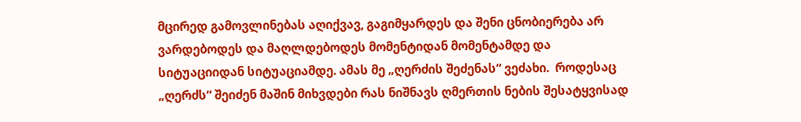მცირედ გამოვლინებას აღიქვავ, გაგიმყარდეს და შენი ცნობიერება არ ვარდებოდეს და მაღლდებოდეს მომენტიდან მომენტამდე და სიტუაციიდან სიტუაციამდე. ამას მე „ღერძის შეძენას“ ვეძახი.  როდესაც „ღერძს“ შეიძენ მაშინ მიხვდები რას ნიშნავს ღმერთის ნების შესატყვისად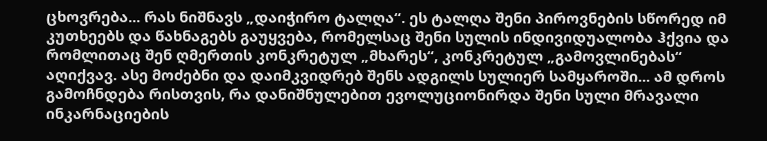ცხოვრება... რას ნიშნავს „დაიჭირო ტალღა“. ეს ტალღა შენი პიროვნების სწორედ იმ კუთხეებს და წახნაგებს გაუყვება, რომელსაც შენი სულის ინდივიდუალობა ჰქვია და რომლითაც შენ ღმერთის კონკრეტულ „მხარეს“, კონკრეტულ „გამოვლინებას“ აღიქვავ. ასე მოძებნი და დაიმკვიდრებ შენს ადგილს სულიერ სამყაროში... ამ დროს გამოჩნდება რისთვის, რა დანიშნულებით ევოლუციონირდა შენი სული მრავალი ინკარნაციების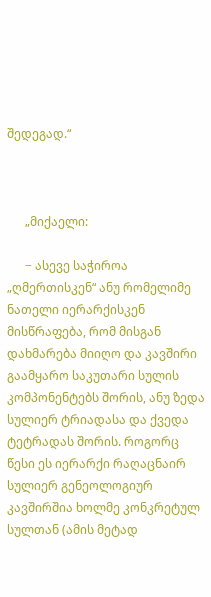შედეგად.“



      „მიქაელი:

      − ასევე საჭიროა „ღმერთისკენ“ ანუ რომელიმე ნათელი იერარქისკენ მისწრაფება, რომ მისგან დახმარება მიიღო და კავშირი გაამყარო საკუთარი სულის კომპონენტებს შორის, ანუ ზედა სულიერ ტრიადასა და ქვედა ტეტრადას შორის. როგორც წესი ეს იერარქი რაღაცნაირ სულიერ გენეოლოგიურ კავშირშია ხოლმე კონკრეტულ სულთან (ამის მეტად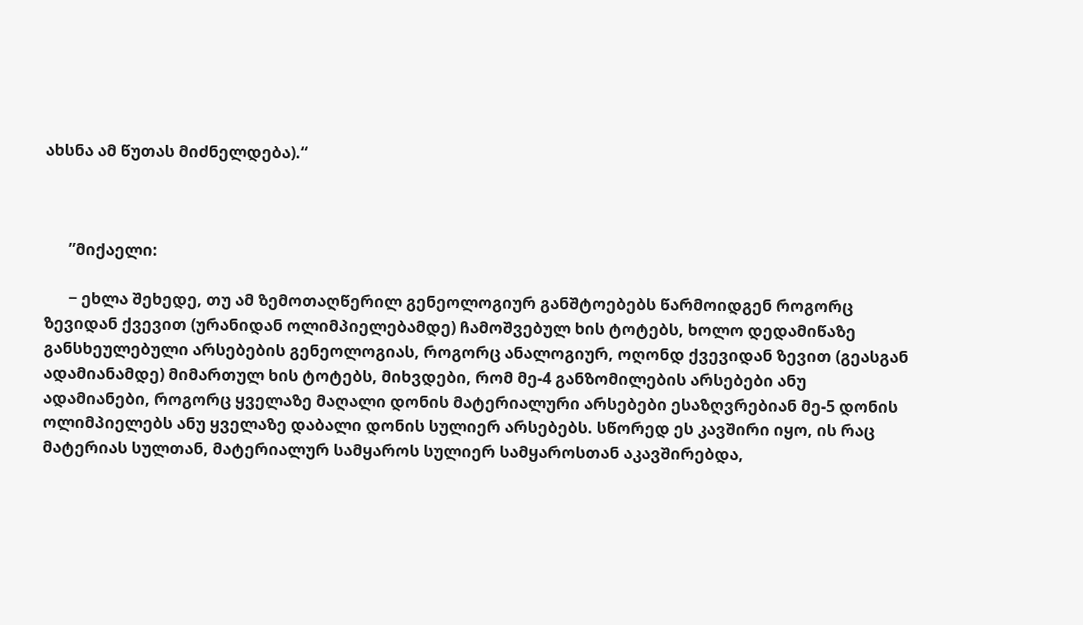ახსნა ამ წუთას მიძნელდება).“



      ”მიქაელი:

      − ეხლა შეხედე, თუ ამ ზემოთაღწერილ გენეოლოგიურ განშტოებებს წარმოიდგენ როგორც ზევიდან ქვევით (ურანიდან ოლიმპიელებამდე) ჩამოშვებულ ხის ტოტებს, ხოლო დედამიწაზე განსხეულებული არსებების გენეოლოგიას, როგორც ანალოგიურ, ოღონდ ქვევიდან ზევით (გეასგან ადამიანამდე) მიმართულ ხის ტოტებს, მიხვდები, რომ მე-4 განზომილების არსებები ანუ ადამიანები, როგორც ყველაზე მაღალი დონის მატერიალური არსებები ესაზღვრებიან მე-5 დონის ოლიმპიელებს ანუ ყველაზე დაბალი დონის სულიერ არსებებს. სწორედ ეს კავშირი იყო, ის რაც მატერიას სულთან, მატერიალურ სამყაროს სულიერ სამყაროსთან აკავშირებდა,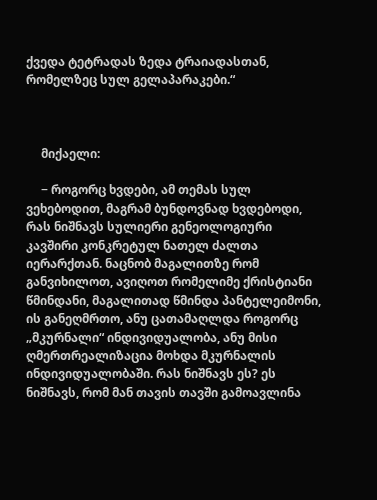ქვედა ტეტრადას ზედა ტრაიადასთან, რომელზეც სულ გელაპარაკები.“



     მიქაელი:

     − როგორც ხვდები, ამ თემას სულ ვეხებოდით, მაგრამ ბუნდოვნად ხვდებოდი, რას ნიშნავს სულიერი გენეოლოგიური კავშირი კონკრეტულ ნათელ ძალთა იერარქთან. ნაცნობ მაგალითზე რომ განვიხილოთ, ავიღოთ რომელიმე ქრისტიანი წმინდანი, მაგალითად წმინდა პანტელეიმონი, ის განეღმრთო, ანუ ცათამაღლდა როგორც „მკურნალი“ ინდივიდუალობა, ანუ მისი ღმერთრეალიზაცია მოხდა მკურნალის ინდივიდუალობაში. რას ნიშნავს ეს? ეს ნიშნავს, რომ მან თავის თავში გამოავლინა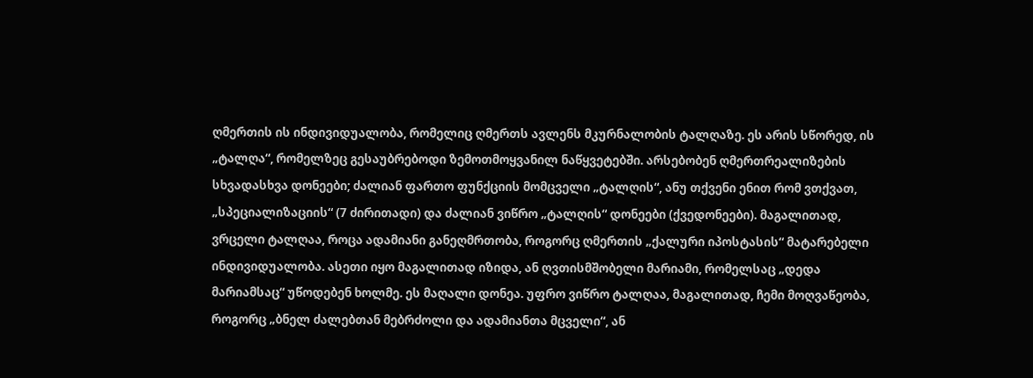ღმერთის ის ინდივიდუალობა, რომელიც ღმერთს ავლენს მკურნალობის ტალღაზე. ეს არის სწორედ, ის „ტალღა“, რომელზეც გესაუბრებოდი ზემოთმოყვანილ ნაწყვეტებში. არსებობენ ღმერთრეალიზების სხვადასხვა დონეები; ძალიან ფართო ფუნქციის მომცველი „ტალღის“, ანუ თქვენი ენით რომ ვთქვათ, „სპეციალიზაციის“ (7 ძირითადი) და ძალიან ვიწრო „ტალღის“ დონეები (ქვედონეები). მაგალითად, ვრცელი ტალღაა, როცა ადამიანი განეღმრთობა, როგორც ღმერთის „ქალური იპოსტასის“ მატარებელი ინდივიდუალობა. ასეთი იყო მაგალითად იზიდა, ან ღვთისმშობელი მარიამი, რომელსაც „დედა მარიამსაც“ უწოდებენ ხოლმე. ეს მაღალი დონეა. უფრო ვიწრო ტალღაა, მაგალითად, ჩემი მოღვაწეობა, როგორც „ბნელ ძალებთან მებრძოლი და ადამიანთა მცველი“, ან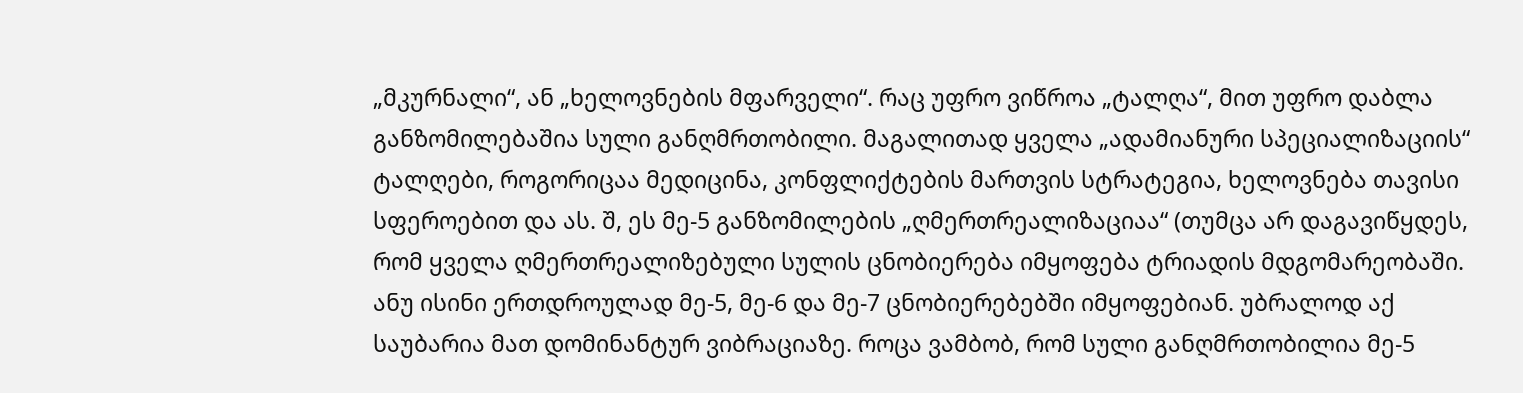„მკურნალი“, ან „ხელოვნების მფარველი“. რაც უფრო ვიწროა „ტალღა“, მით უფრო დაბლა განზომილებაშია სული განღმრთობილი. მაგალითად ყველა „ადამიანური სპეციალიზაციის“ ტალღები, როგორიცაა მედიცინა, კონფლიქტების მართვის სტრატეგია, ხელოვნება თავისი სფეროებით და ას. შ, ეს მე-5 განზომილების „ღმერთრეალიზაციაა“ (თუმცა არ დაგავიწყდეს, რომ ყველა ღმერთრეალიზებული სულის ცნობიერება იმყოფება ტრიადის მდგომარეობაში. ანუ ისინი ერთდროულად მე-5, მე-6 და მე-7 ცნობიერებებში იმყოფებიან. უბრალოდ აქ საუბარია მათ დომინანტურ ვიბრაციაზე. როცა ვამბობ, რომ სული განღმრთობილია მე-5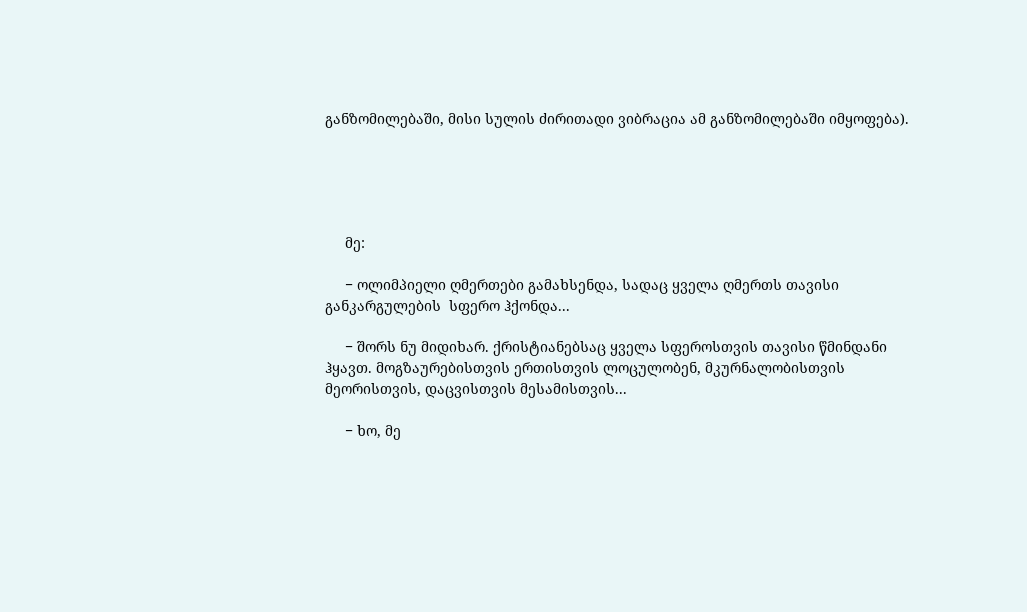განზომილებაში, მისი სულის ძირითადი ვიბრაცია ამ განზომილებაში იმყოფება).





     მე:

     − ოლიმპიელი ღმერთები გამახსენდა, სადაც ყველა ღმერთს თავისი განკარგულების  სფერო ჰქონდა...

     − შორს ნუ მიდიხარ. ქრისტიანებსაც ყველა სფეროსთვის თავისი წმინდანი ჰყავთ. მოგზაურებისთვის ერთისთვის ლოცულობენ, მკურნალობისთვის მეორისთვის, დაცვისთვის მესამისთვის...

     − ხო, მე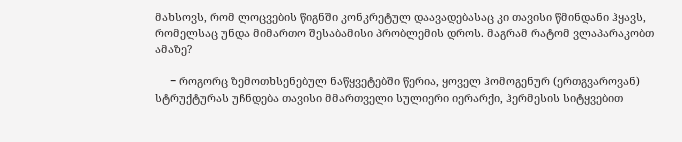მახსოვს, რომ ლოცვების წიგნში კონკრეტულ დაავადებასაც კი თავისი წმინდანი ჰყავს, რომელსაც უნდა მიმართო შესაბამისი პრობლემის დროს. მაგრამ რატომ ვლაპარაკობთ ამაზე?

     − როგორც ზემოთხსენებულ ნაწყვეტებში წერია, ყოველ ჰომოგენურ (ერთგვაროვან) სტრუქტურას უჩნდება თავისი მმართველი სულიერი იერარქი, ჰერმესის სიტყვებით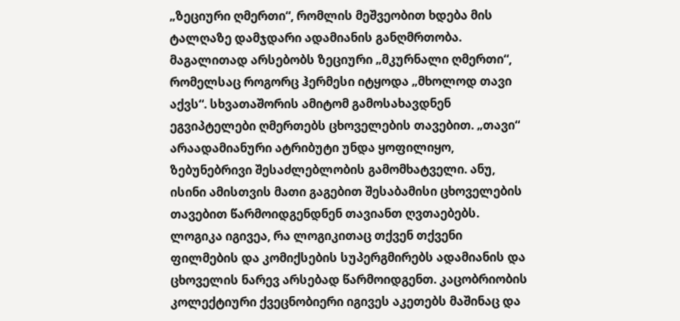„ზეციური ღმერთი“, რომლის მეშვეობით ხდება მის ტალღაზე დამჯდარი ადამიანის განღმრთობა. მაგალითად არსებობს ზეციური „მკურნალი ღმერთი“, რომელსაც როგორც ჰერმესი იტყოდა „მხოლოდ თავი აქვს“. სხვათაშორის ამიტომ გამოსახავდნენ ეგვიპტელები ღმერთებს ცხოველების თავებით. „თავი“ არაადამიანური ატრიბუტი უნდა ყოფილიყო, ზებუნებრივი შესაძლებლობის გამომხატველი. ანუ, ისინი ამისთვის მათი გაგებით შესაბამისი ცხოველების თავებით წარმოიდგენდნენ თავიანთ ღვთაებებს. ლოგიკა იგივეა, რა ლოგიკითაც თქვენ თქვენი ფილმების და კომიქსების სუპერგმირებს ადამიანის და ცხოველის ნარევ არსებად წარმოიდგენთ. კაცობრიობის კოლექტიური ქვეცნობიერი იგივეს აკეთებს მაშინაც და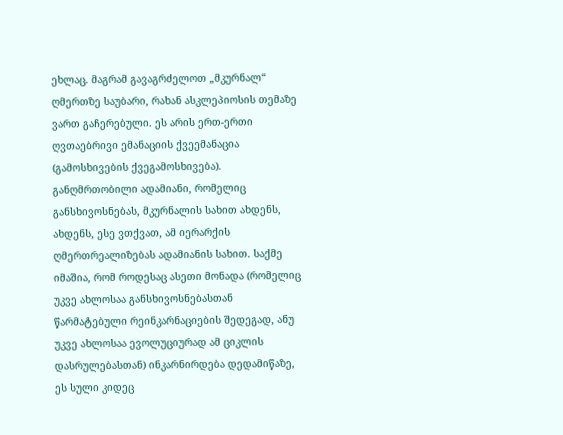ეხლაც. მაგრამ გავაგრძელოთ „მკურნალ“ ღმერთზე საუბარი, რახან ასკლეპიოსის თემაზე ვართ გაჩერებული. ეს არის ერთ-ერთი ღვთაებრივი ემანაციის ქვეემანაცია (გამოსხივების ქვეგამოსხივება). განღმრთობილი ადამიანი, რომელიც განსხივოსნებას, მკურნალის სახით ახდენს, ახდენს, ესე ვთქვათ, ამ იერარქის ღმერთრეალიზებას ადამიანის სახით. საქმე იმაშია, რომ როდესაც ასეთი მონადა (რომელიც უკვე ახლოსაა განსხივოსნებასთან წარმატებული რეინკარნაციების შედეგად, ანუ უკვე ახლოსაა ევოლუციურად ამ ციკლის დასრულებასთან) ინკარნირდება დედამიწაზე, ეს სული კიდეც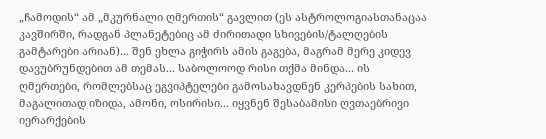„ჩამოდის“ ამ „მკურნალი ღმერთის“ გავლით (ეს ასტროლოგიასთანაცაა კავშირში, რადგან პლანეტებიც ამ ძირითადი სხივების/ტალღების გამტარები არიან)... შენ ეხლა გიჭირს ამის გაგება, მაგრამ მერე კიდევ დავუბრუნდებით ამ თემას... საბოლოოდ რისი თქმა მინდა... ის ღმერთები, რომლებსაც ეგვიპტელები გამოსახავდნენ კერპების სახით, მაგალითად იზიდა, ამონი, ოსირისი... იყვნენ შესაბამისი ღვთაებრივი იერარქების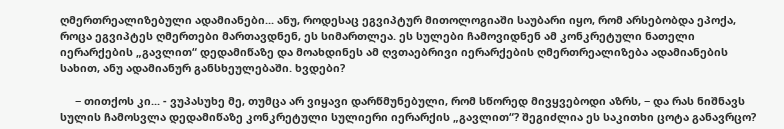ღმერთრეალიზებული ადამიანები... ანუ, როდესაც ეგვიპტურ მითოლოგიაში საუბარი იყო, რომ არსებობდა ეპოქა, როცა ეგვიპტეს ღმერთები მართავდნენ, ეს სიმართლეა. ეს სულები ჩამოვიდნენ ამ კონკრეტული ნათელი იერარქების „გავლით“ დედამიწაზე და მოახდინეს ამ ღვთაებრივი იერარქების ღმერთრეალიზება ადამიანების სახით, ანუ ადამიანურ განსხეულებაში. ხვდები?

     − თითქოს კი... - ვუპასუხე მე, თუმცა არ ვიყავი დარწმუნებული, რომ სწორედ მივყვებოდი აზრს, − და რას ნიშნავს სულის ჩამოსვლა დედამიწაზე კონკრეტული სულიერი იერარქის „გავლით“? შეგიძლია ეს საკითხი ცოტა განავრცო?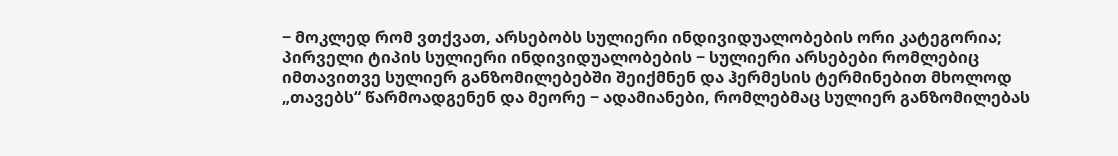− მოკლედ რომ ვთქვათ, არსებობს სულიერი ინდივიდუალობების ორი კატეგორია; პირველი ტიპის სულიერი ინდივიდუალობების − სულიერი არსებები რომლებიც იმთავითვე სულიერ განზომილებებში შეიქმნენ და ჰერმესის ტერმინებით მხოლოდ „თავებს“ წარმოადგენენ და მეორე − ადამიანები, რომლებმაც სულიერ განზომილებას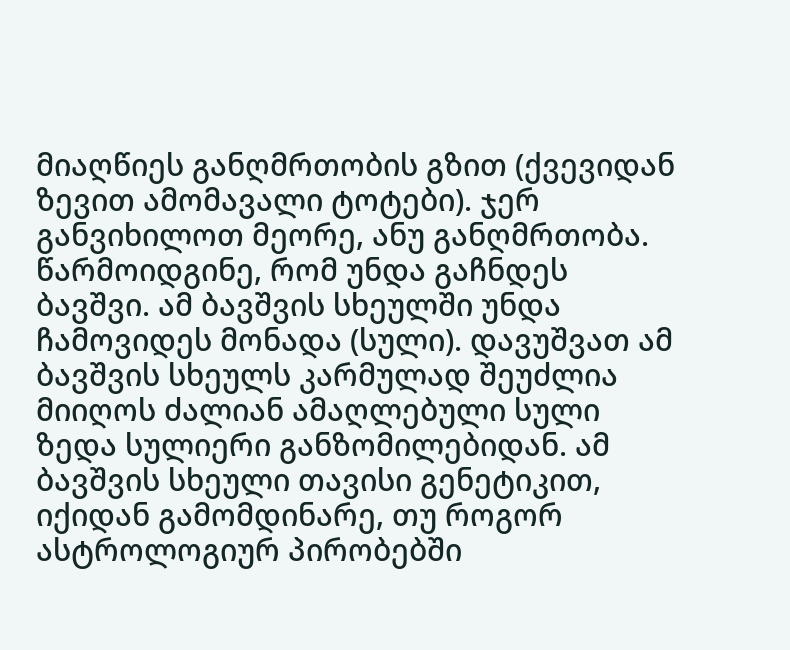მიაღწიეს განღმრთობის გზით (ქვევიდან ზევით ამომავალი ტოტები). ჯერ განვიხილოთ მეორე, ანუ განღმრთობა. წარმოიდგინე, რომ უნდა გაჩნდეს ბავშვი. ამ ბავშვის სხეულში უნდა ჩამოვიდეს მონადა (სული). დავუშვათ ამ ბავშვის სხეულს კარმულად შეუძლია მიიღოს ძალიან ამაღლებული სული ზედა სულიერი განზომილებიდან. ამ ბავშვის სხეული თავისი გენეტიკით, იქიდან გამომდინარე, თუ როგორ ასტროლოგიურ პირობებში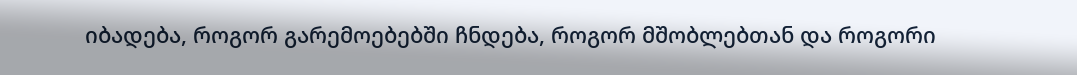იბადება, როგორ გარემოებებში ჩნდება, როგორ მშობლებთან და როგორი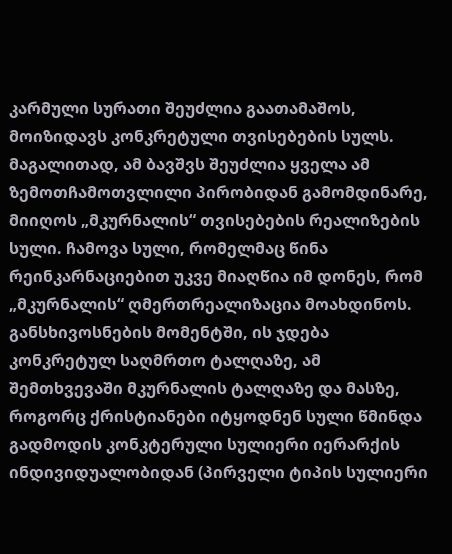კარმული სურათი შეუძლია გაათამაშოს, მოიზიდავს კონკრეტული თვისებების სულს. მაგალითად, ამ ბავშვს შეუძლია ყველა ამ ზემოთჩამოთვლილი პირობიდან გამომდინარე, მიიღოს „მკურნალის“ თვისებების რეალიზების სული. ჩამოვა სული, რომელმაც წინა რეინკარნაციებით უკვე მიაღწია იმ დონეს, რომ „მკურნალის“ ღმერთრეალიზაცია მოახდინოს. განსხივოსნების მომენტში, ის ჯდება კონკრეტულ საღმრთო ტალღაზე, ამ შემთხვევაში მკურნალის ტალღაზე და მასზე, როგორც ქრისტიანები იტყოდნენ სული წმინდა გადმოდის კონკტერული სულიერი იერარქის ინდივიდუალობიდან (პირველი ტიპის სულიერი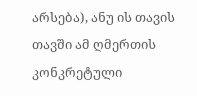არსება), ანუ ის თავის თავში ამ ღმერთის კონკრეტული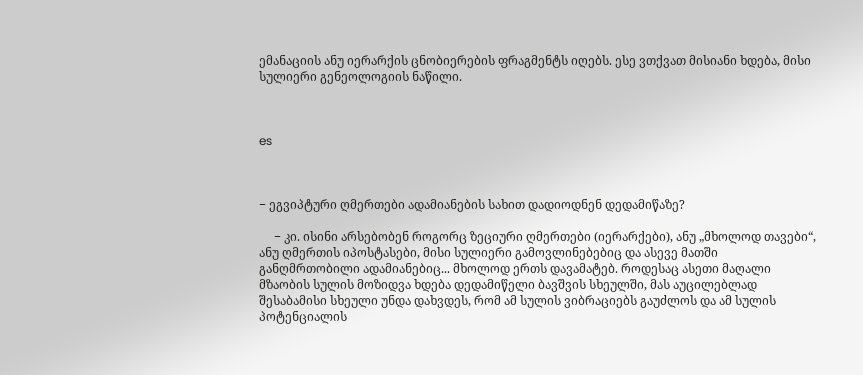ემანაციის ანუ იერარქის ცნობიერების ფრაგმენტს იღებს. ესე ვთქვათ მისიანი ხდება, მისი სულიერი გენეოლოგიის ნაწილი.



es



− ეგვიპტური ღმერთები ადამიანების სახით დადიოდნენ დედამიწაზე?

     − კი. ისინი არსებობენ როგორც ზეციური ღმერთები (იერარქები), ანუ „მხოლოდ თავები“, ანუ ღმერთის იპოსტასები, მისი სულიერი გამოვლინებებიც და ასევე მათში განღმრთობილი ადამიანებიც... მხოლოდ ერთს დავამატებ. როდესაც ასეთი მაღალი მზაობის სულის მოზიდვა ხდება დედამიწელი ბავშვის სხეულში, მას აუცილებლად შესაბამისი სხეული უნდა დახვდეს, რომ ამ სულის ვიბრაციებს გაუძლოს და ამ სულის პოტენციალის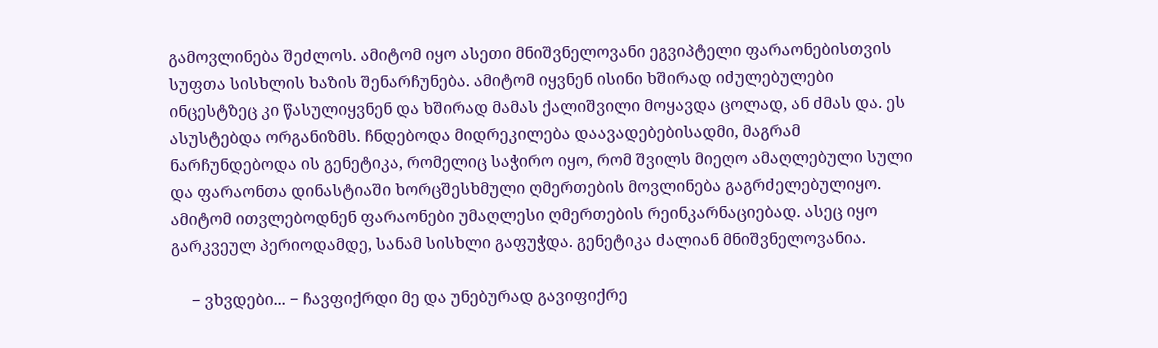გამოვლინება შეძლოს. ამიტომ იყო ასეთი მნიშვნელოვანი ეგვიპტელი ფარაონებისთვის სუფთა სისხლის ხაზის შენარჩუნება. ამიტომ იყვნენ ისინი ხშირად იძულებულები ინცესტზეც კი წასულიყვნენ და ხშირად მამას ქალიშვილი მოყავდა ცოლად, ან ძმას და. ეს ასუსტებდა ორგანიზმს. ჩნდებოდა მიდრეკილება დაავადებებისადმი, მაგრამ ნარჩუნდებოდა ის გენეტიკა, რომელიც საჭირო იყო, რომ შვილს მიეღო ამაღლებული სული და ფარაონთა დინასტიაში ხორცშესხმული ღმერთების მოვლინება გაგრძელებულიყო. ამიტომ ითვლებოდნენ ფარაონები უმაღლესი ღმერთების რეინკარნაციებად. ასეც იყო გარკვეულ პერიოდამდე, სანამ სისხლი გაფუჭდა. გენეტიკა ძალიან მნიშვნელოვანია.

     − ვხვდები... − ჩავფიქრდი მე და უნებურად გავიფიქრე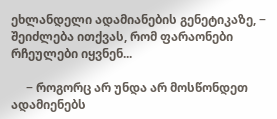ეხლანდელი ადამიანების გენეტიკაზე, − შეიძლება ითქვას, რომ ფარაონები რჩეულები იყვნენ...

     − როგორც არ უნდა არ მოსწონდეთ ადამიენებს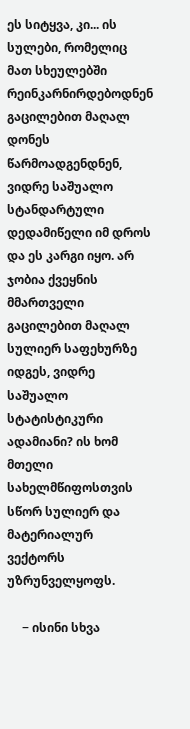ეს სიტყვა, კი... ის სულები, რომელიც მათ სხეულებში რეინკარნირდებოდნენ გაცილებით მაღალ დონეს წარმოადგენდნენ, ვიდრე საშუალო სტანდარტული დედამიწელი იმ დროს და ეს კარგი იყო. არ ჯობია ქვეყნის მმართველი გაცილებით მაღალ სულიერ საფეხურზე იდგეს, ვიდრე საშუალო სტატისტიკური ადამიანი? ის ხომ მთელი სახელმწიფოსთვის სწორ სულიერ და მატერიალურ ვექტორს უზრუნველყოფს.

     − ისინი სხვა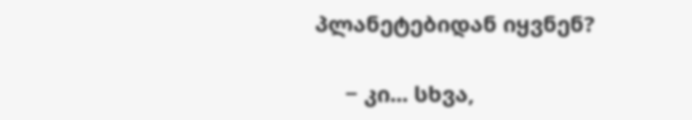პლანეტებიდან იყვნენ?

     − კი... სხვა,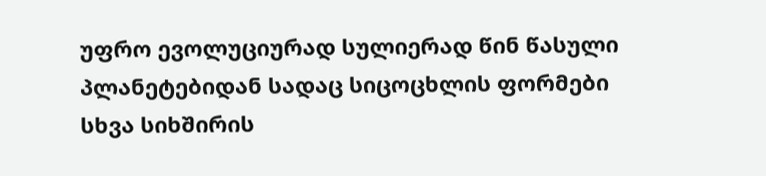უფრო ევოლუციურად სულიერად წინ წასული პლანეტებიდან სადაც სიცოცხლის ფორმები სხვა სიხშირის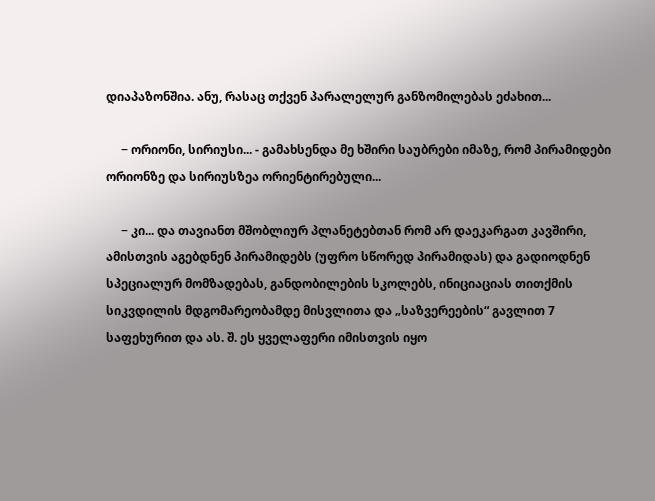დიაპაზონშია. ანუ, რასაც თქვენ პარალელურ განზომილებას ეძახით...

     − ორიონი, სირიუსი... - გამახსენდა მე ხშირი საუბრები იმაზე, რომ პირამიდები ორიონზე და სირიუსზეა ორიენტირებული...

     − კი... და თავიანთ მშობლიურ პლანეტებთან რომ არ დაეკარგათ კავშირი, ამისთვის აგებდნენ პირამიდებს (უფრო სწორედ პირამიდას) და გადიოდნენ სპეციალურ მომზადებას, განდობილების სკოლებს, ინიციაციას თითქმის სიკვდილის მდგომარეობამდე მისვლითა და „საზვერეების“ გავლით 7 საფეხურით და ას. შ. ეს ყველაფერი იმისთვის იყო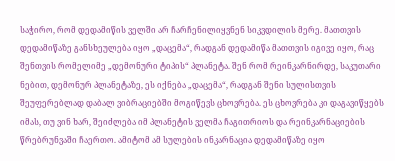საჭირო, რომ დედამიწის ველში არ ჩარჩენილიყვნენ სიკვდილის მერე. მათთვის დედამიწაზე განსხეულება იყო „დაცემა“, რადგან დედამიწა მათთვის იგივე იყო, რაც შენთვის რომელიმე „დემონური ტიპის“ პლანეტა. შენ რომ რეინკარნირდე, საკუთარი ნებით, დემონურ პლანეტაზე, ეს იქნება „დაცემა“, რადგან შენი სულისთვის შეუფერებლად დაბალ ვიბრაციებში მოგიწევს ცხოვრება. ეს ცხოვრება კი დაგავიწყებს იმას, თუ ვინ ხარ, შეიძლება იმ პლანეტის ველმა ჩაგითრიოს და რეინკარნაციების წრებრუნვაში ჩაერთო. ამიტომ ამ სულების ინკარნაცია დედამიწაზე იყო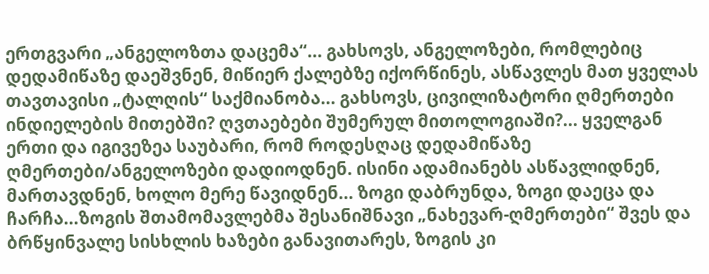ერთგვარი „ანგელოზთა დაცემა“... გახსოვს, ანგელოზები, რომლებიც დედამიწაზე დაეშვნენ, მიწიერ ქალებზე იქორწინეს, ასწავლეს მათ ყველას თავთავისი „ტალღის“ საქმიანობა... გახსოვს, ცივილიზატორი ღმერთები ინდიელების მითებში? ღვთაებები შუმერულ მითოლოგიაში?... ყველგან ერთი და იგივეზეა საუბარი, რომ როდესღაც დედამიწაზე ღმერთები/ანგელოზები დადიოდნენ. ისინი ადამიანებს ასწავლიდნენ, მართავდნენ, ხოლო მერე წავიდნენ... ზოგი დაბრუნდა, ზოგი დაეცა და ჩარჩა...ზოგის შთამომავლებმა შესანიშნავი „ნახევარ-ღმერთები“ შვეს და ბრწყინვალე სისხლის ხაზები განავითარეს, ზოგის კი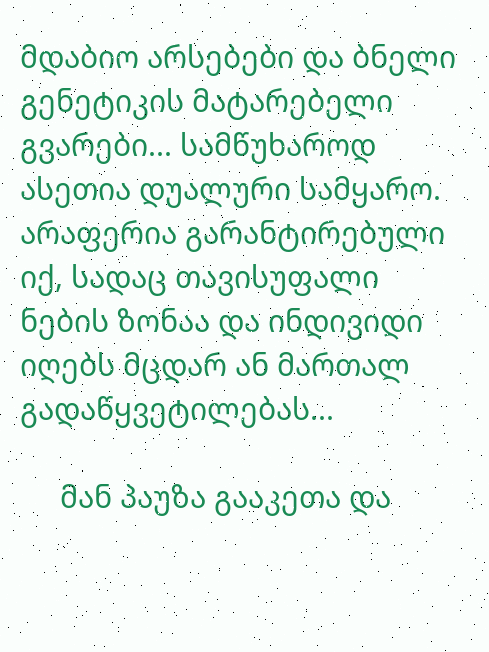მდაბიო არსებები და ბნელი გენეტიკის მატარებელი გვარები... სამწუხაროდ ასეთია დუალური სამყარო. არაფერია გარანტირებული იქ, სადაც თავისუფალი ნების ზონაა და ინდივიდი იღებს მცდარ ან მართალ გადაწყვეტილებას...

     მან პაუზა გააკეთა და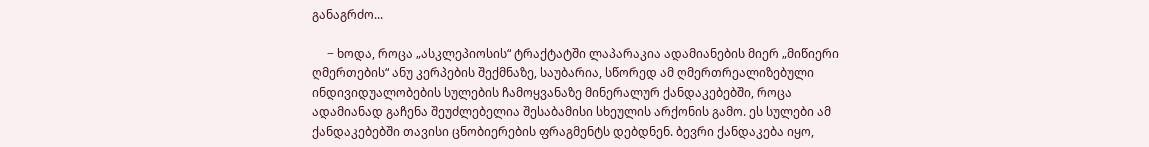განაგრძო...

     − ხოდა, როცა „ასკლეპიოსის“ ტრაქტატში ლაპარაკია ადამიანების მიერ „მიწიერი ღმერთების“ ანუ კერპების შექმნაზე, საუბარია, სწორედ ამ ღმერთრეალიზებული ინდივიდუალობების სულების ჩამოყვანაზე მინერალურ ქანდაკებებში, როცა ადამიანად გაჩენა შეუძლებელია შესაბამისი სხეულის არქონის გამო. ეს სულები ამ ქანდაკებებში თავისი ცნობიერების ფრაგმენტს დებდნენ. ბევრი ქანდაკება იყო,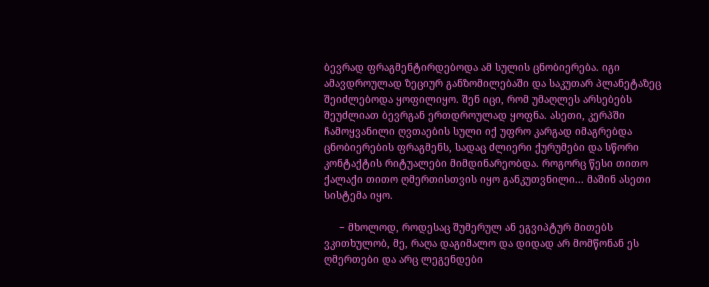ბევრად ფრაგმენტირდებოდა ამ სულის ცნობიერება. იგი ამავდროულად ზეციურ განზომილებაში და საკუთარ პლანეტაზეც შეიძლებოდა ყოფილიყო. შენ იცი, რომ უმაღლეს არსებებს შეუძლიათ ბევრგან ერთდროულად ყოფნა. ასეთი, კერპში ჩამოყვანილი ღვთაების სული იქ უფრო კარგად იმაგრებდა ცნობიერების ფრაგმენს, სადაც ძლიერი ქურუმები და სწორი კონტაქტის რიტუალები მიმდინარეობდა. როგორც წესი თითო ქალაქი თითო ღმერთისთვის იყო განკუთვნილი... მაშინ ასეთი სისტემა იყო.

     − მხოლოდ, როდესაც შუმერულ ან ეგვიპტურ მითებს ვკითხულობ, მე, რაღა დაგიმალო და დიდად არ მომწონან ეს ღმერთები და არც ლეგენდები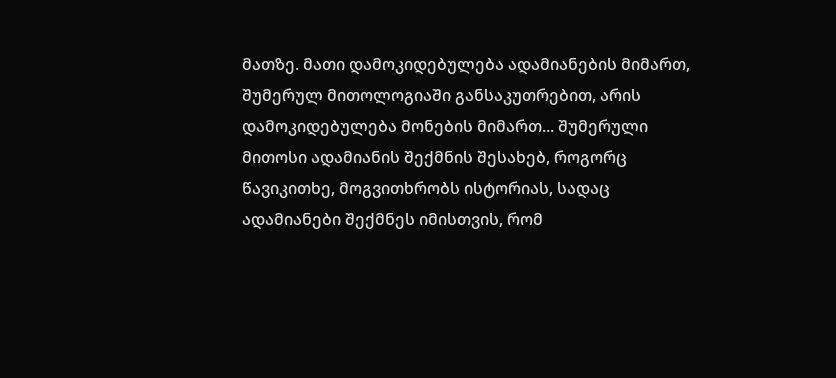მათზე. მათი დამოკიდებულება ადამიანების მიმართ, შუმერულ მითოლოგიაში განსაკუთრებით, არის დამოკიდებულება მონების მიმართ... შუმერული მითოსი ადამიანის შექმნის შესახებ, როგორც წავიკითხე, მოგვითხრობს ისტორიას, სადაც ადამიანები შექმნეს იმისთვის, რომ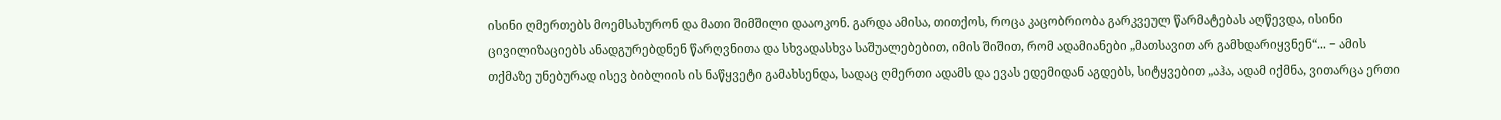ისინი ღმერთებს მოემსახურონ და მათი შიმშილი დააოკონ. გარდა ამისა, თითქოს, როცა კაცობრიობა გარკვეულ წარმატებას აღწევდა, ისინი ცივილიზაციებს ანადგურებდნენ წარღვნითა და სხვადასხვა საშუალებებით, იმის შიშით, რომ ადამიანები „მათსავით არ გამხდარიყვნენ“... − ამის თქმაზე უნებურად ისევ ბიბლიის ის ნაწყვეტი გამახსენდა, სადაც ღმერთი ადამს და ევას ედემიდან აგდებს, სიტყვებით „აჰა, ადამ იქმნა, ვითარცა ერთი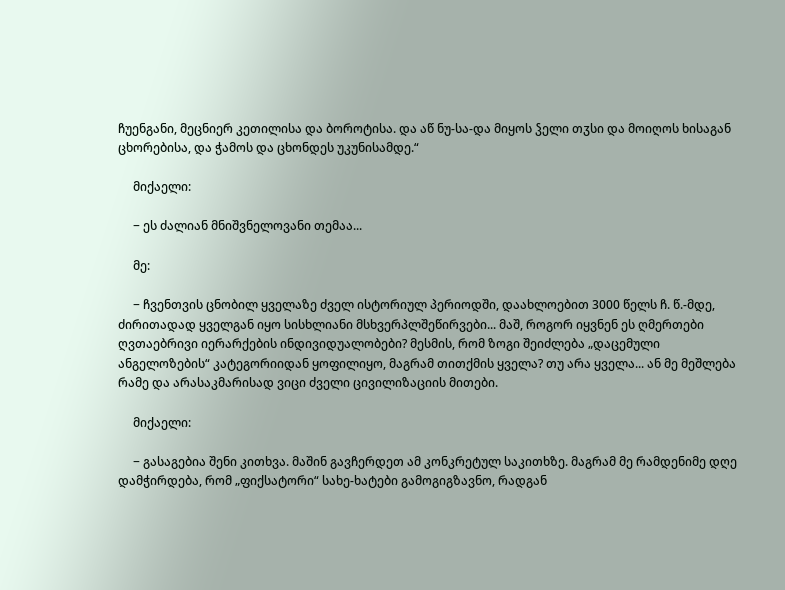ჩუენგანი, მეცნიერ კეთილისა და ბოროტისა. და აწ ნუ-სა-და მიყოს ჴელი თჳსი და მოიღოს ხისაგან ცხორებისა, და ჭამოს და ცხონდეს უკუნისამდე.“

     მიქაელი:

     − ეს ძალიან მნიშვნელოვანი თემაა...

     მე:

     − ჩვენთვის ცნობილ ყველაზე ძველ ისტორიულ პერიოდში, დაახლოებით 3000 წელს ჩ. წ.-მდე, ძირითადად ყველგან იყო სისხლიანი მსხვერპლშეწირვები... მაშ, როგორ იყვნენ ეს ღმერთები ღვთაებრივი იერარქების ინდივიდუალობები? მესმის, რომ ზოგი შეიძლება „დაცემული ანგელოზების“ კატეგორიიდან ყოფილიყო, მაგრამ თითქმის ყველა? თუ არა ყველა... ან მე მეშლება რამე და არასაკმარისად ვიცი ძველი ცივილიზაციის მითები.

     მიქაელი:

     − გასაგებია შენი კითხვა. მაშინ გავჩერდეთ ამ კონკრეტულ საკითხზე. მაგრამ მე რამდენიმე დღე დამჭირდება, რომ „ფიქსატორი“ სახე-ხატები გამოგიგზავნო, რადგან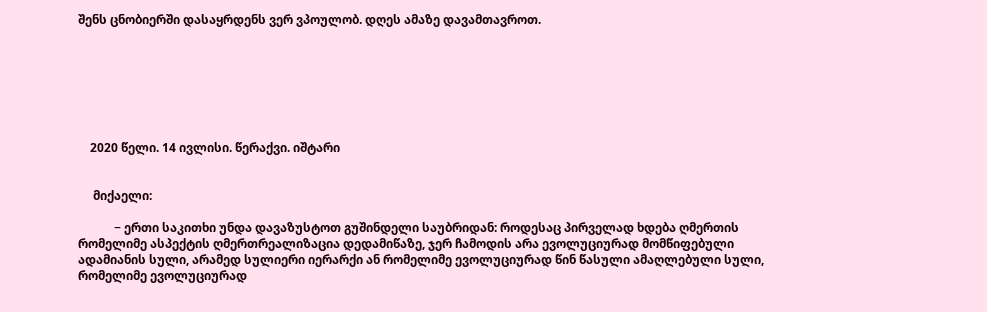შენს ცნობიერში დასაყრდენს ვერ ვპოულობ. დღეს ამაზე დავამთავროთ.







    2020 წელი. 14 ივლისი. წერაქვი. იშტარი


     მიქაელი:

            − ერთი საკითხი უნდა დავაზუსტოთ გუშინდელი საუბრიდან: როდესაც პირველად ხდება ღმერთის რომელიმე ასპექტის ღმერთრეალიზაცია დედამიწაზე, ჯერ ჩამოდის არა ევოლუციურად მომწიფებული ადამიანის სული, არამედ სულიერი იერარქი ან რომელიმე ევოლუციურად წინ წასული ამაღლებული სული, რომელიმე ევოლუციურად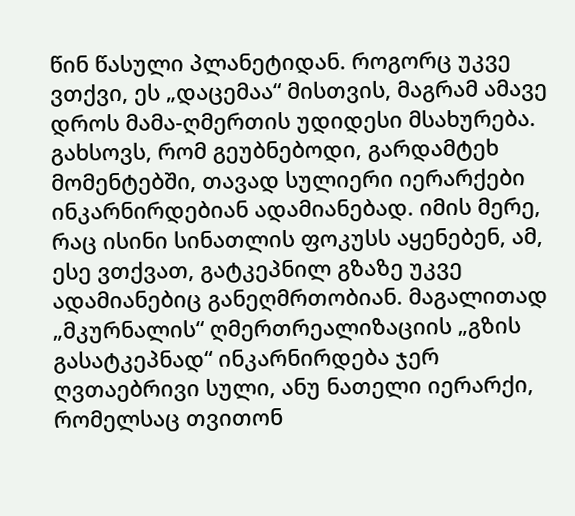წინ წასული პლანეტიდან. როგორც უკვე ვთქვი, ეს „დაცემაა“ მისთვის, მაგრამ ამავე დროს მამა-ღმერთის უდიდესი მსახურება. გახსოვს, რომ გეუბნებოდი, გარდამტეხ მომენტებში, თავად სულიერი იერარქები ინკარნირდებიან ადამიანებად. იმის მერე, რაც ისინი სინათლის ფოკუსს აყენებენ, ამ, ესე ვთქვათ, გატკეპნილ გზაზე უკვე ადამიანებიც განეღმრთობიან. მაგალითად „მკურნალის“ ღმერთრეალიზაციის „გზის გასატკეპნად“ ინკარნირდება ჯერ ღვთაებრივი სული, ანუ ნათელი იერარქი, რომელსაც თვითონ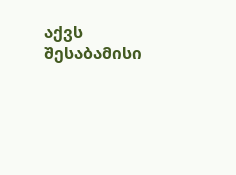აქვს შესაბამისი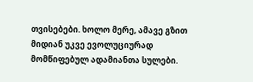თვისებები. ხოლო მერე, ამავე გზით მიდიან უკვე ევოლუციურად მომწიფებულ ადამიანთა სულები.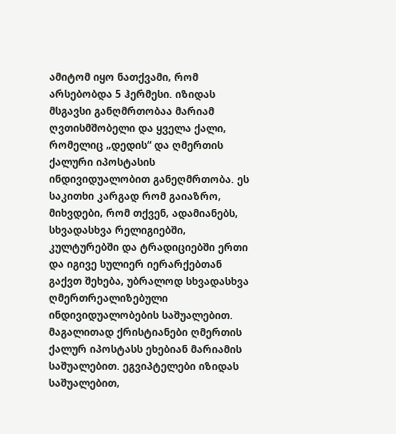ამიტომ იყო ნათქვამი, რომ არსებობდა 5 ჰერმესი. იზიდას მსგავსი განღმრთობაა მარიამ ღვთისმშობელი და ყველა ქალი, რომელიც „დედის“ და ღმერთის ქალური იპოსტასის ინდივიდუალობით განეღმრთობა. ეს საკითხი კარგად რომ გაიაზრო, მიხვდები, რომ თქვენ, ადამიანებს, სხვადასხვა რელიგიებში, კულტურებში და ტრადიციებში ერთი და იგივე სულიერ იერარქებთან გაქვთ შეხება, უბრალოდ სხვადასხვა ღმერთრეალიზებული ინდივიდუალობების საშუალებით. მაგალითად ქრისტიანები ღმერთის ქალურ იპოსტასს ეხებიან მარიამის საშუალებით. ეგვიპტელები იზიდას საშუალებით,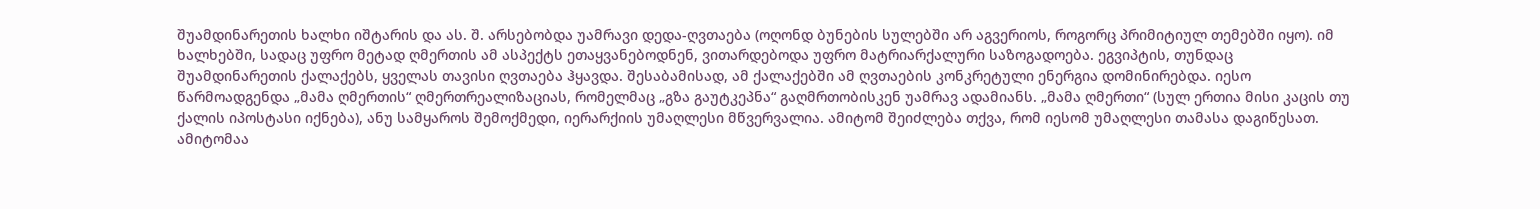შუამდინარეთის ხალხი იშტარის და ას. შ. არსებობდა უამრავი დედა-ღვთაება (ოღონდ ბუნების სულებში არ აგვერიოს, როგორც პრიმიტიულ თემებში იყო). იმ ხალხებში, სადაც უფრო მეტად ღმერთის ამ ასპექტს ეთაყვანებოდნენ, ვითარდებოდა უფრო მატრიარქალური საზოგადოება. ეგვიპტის, თუნდაც შუამდინარეთის ქალაქებს, ყველას თავისი ღვთაება ჰყავდა. შესაბამისად, ამ ქალაქებში ამ ღვთაების კონკრეტული ენერგია დომინირებდა. იესო წარმოადგენდა „მამა ღმერთის“ ღმერთრეალიზაციას, რომელმაც „გზა გაუტკეპნა“ გაღმრთობისკენ უამრავ ადამიანს. „მამა ღმერთი“ (სულ ერთია მისი კაცის თუ ქალის იპოსტასი იქნება), ანუ სამყაროს შემოქმედი, იერარქიის უმაღლესი მწვერვალია. ამიტომ შეიძლება თქვა, რომ იესომ უმაღლესი თამასა დაგიწესათ. ამიტომაა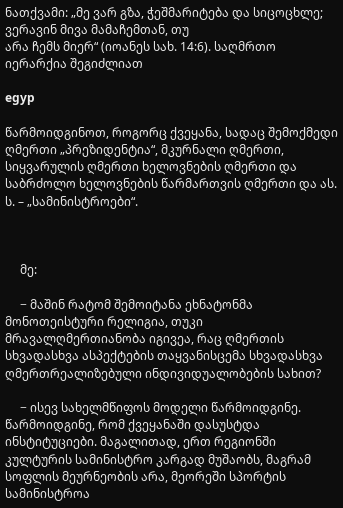ნათქვამი: „მე ვარ გზა, ჭეშმარიტება და სიცოცხლე; ვერავინ მივა მამაჩემთან, თუ
არა ჩემს მიერ“ (იოანეს სახ. 14:6). საღმრთო იერარქია შეგიძლიათ

egyp

წარმოიდგინოთ, როგორც ქვეყანა, სადაც შემოქმედი ღმერთი „პრეზიდენტია“, მკურნალი ღმერთი, სიყვარულის ღმერთი ხელოვნების ღმერთი და საბრძოლო ხელოვნების წარმართვის ღმერთი და ას. ს. – „სამინისტროები“.



     მე:

     − მაშინ რატომ შემოიტანა ეხნატონმა მონოთეისტური რელიგია, თუკი მრავალღმერთიანობა იგივეა, რაც ღმერთის სხვადასხვა ასპექტების თაყვანისცემა სხვადასხვა ღმერთრეალიზებული ინდივიდუალობების სახით?

     − ისევ სახელმწიფოს მოდელი წარმოიდგინე. წარმოიდგინე, რომ ქვეყანაში დასუსტდა ინსტიტუციები. მაგალითად, ერთ რეგიონში კულტურის სამინისტრო კარგად მუშაობს, მაგრამ სოფლის მეურნეობის არა, მეორეში სპორტის სამინისტროა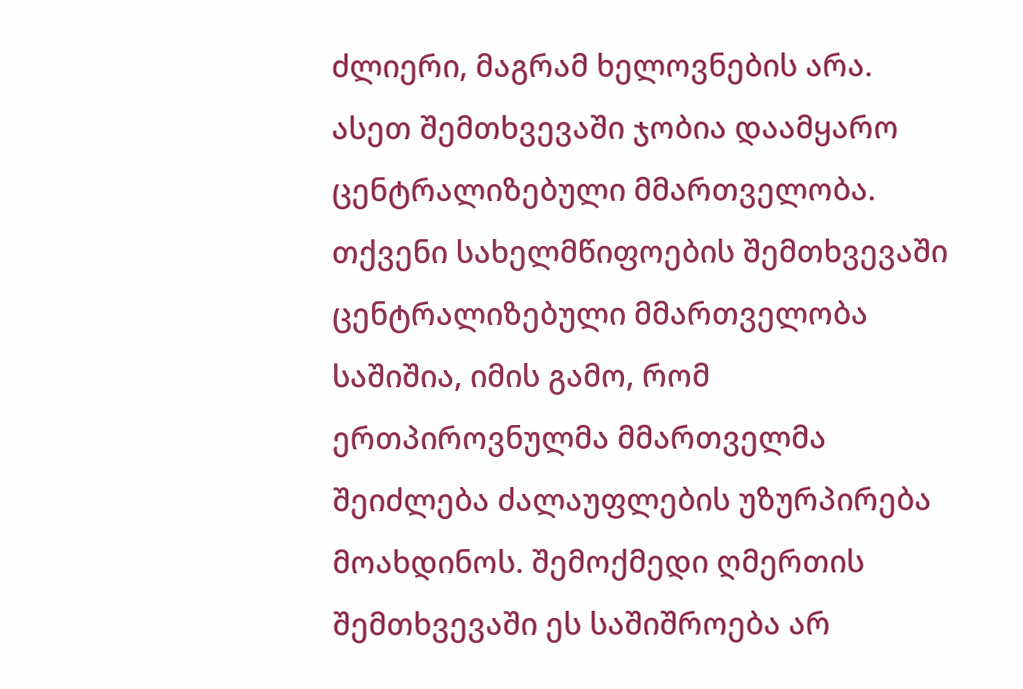ძლიერი, მაგრამ ხელოვნების არა. ასეთ შემთხვევაში ჯობია დაამყარო ცენტრალიზებული მმართველობა. თქვენი სახელმწიფოების შემთხვევაში ცენტრალიზებული მმართველობა საშიშია, იმის გამო, რომ ერთპიროვნულმა მმართველმა შეიძლება ძალაუფლების უზურპირება მოახდინოს. შემოქმედი ღმერთის შემთხვევაში ეს საშიშროება არ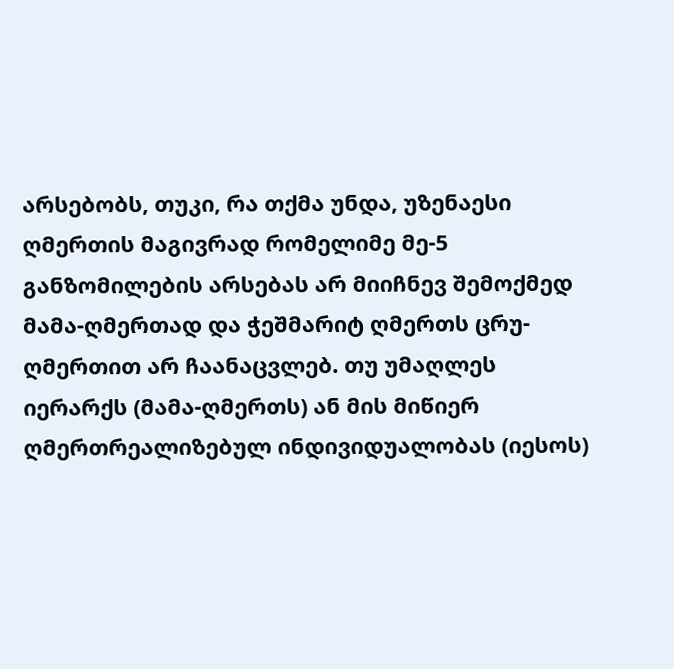არსებობს, თუკი, რა თქმა უნდა, უზენაესი ღმერთის მაგივრად რომელიმე მე-5 განზომილების არსებას არ მიიჩნევ შემოქმედ მამა-ღმერთად და ჭეშმარიტ ღმერთს ცრუ-ღმერთით არ ჩაანაცვლებ. თუ უმაღლეს იერარქს (მამა-ღმერთს) ან მის მიწიერ ღმერთრეალიზებულ ინდივიდუალობას (იესოს)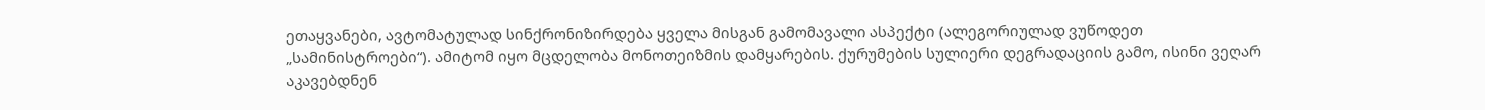ეთაყვანები, ავტომატულად სინქრონიზირდება ყველა მისგან გამომავალი ასპექტი (ალეგორიულად ვუწოდეთ „სამინისტროები“). ამიტომ იყო მცდელობა მონოთეიზმის დამყარების. ქურუმების სულიერი დეგრადაციის გამო, ისინი ვეღარ აკავებდნენ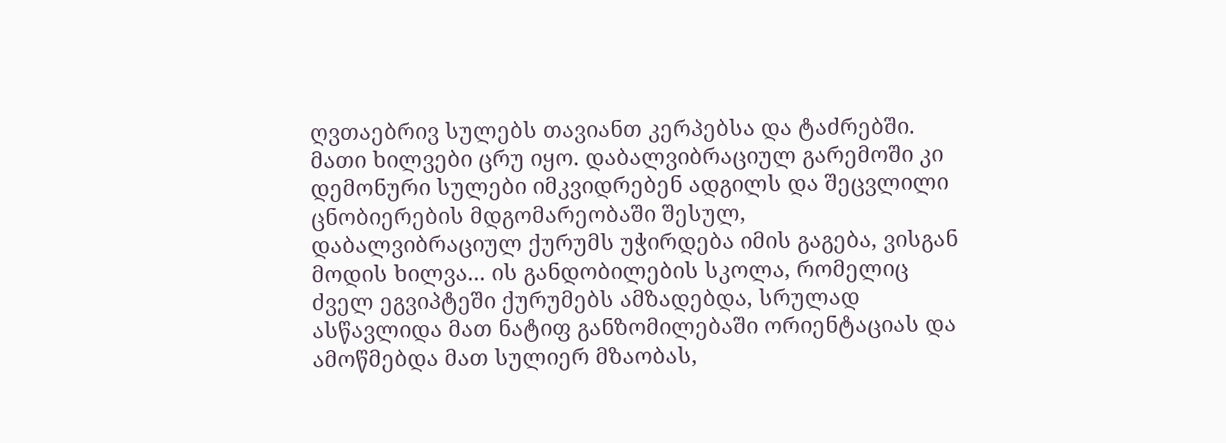ღვთაებრივ სულებს თავიანთ კერპებსა და ტაძრებში. მათი ხილვები ცრუ იყო. დაბალვიბრაციულ გარემოში კი დემონური სულები იმკვიდრებენ ადგილს და შეცვლილი ცნობიერების მდგომარეობაში შესულ, დაბალვიბრაციულ ქურუმს უჭირდება იმის გაგება, ვისგან მოდის ხილვა... ის განდობილების სკოლა, რომელიც ძველ ეგვიპტეში ქურუმებს ამზადებდა, სრულად ასწავლიდა მათ ნატიფ განზომილებაში ორიენტაციას და ამოწმებდა მათ სულიერ მზაობას,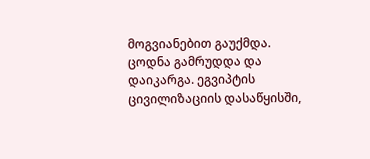მოგვიანებით გაუქმდა. ცოდნა გამრუდდა და დაიკარგა. ეგვიპტის ცივილიზაციის დასაწყისში,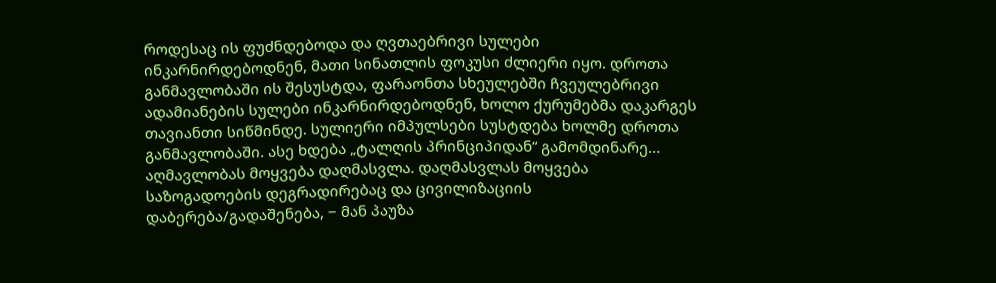როდესაც ის ფუძნდებოდა და ღვთაებრივი სულები ინკარნირდებოდნენ, მათი სინათლის ფოკუსი ძლიერი იყო. დროთა განმავლობაში ის შესუსტდა, ფარაონთა სხეულებში ჩვეულებრივი ადამიანების სულები ინკარნირდებოდნენ, ხოლო ქურუმებმა დაკარგეს თავიანთი სიწმინდე. სულიერი იმპულსები სუსტდება ხოლმე დროთა განმავლობაში. ასე ხდება „ტალღის პრინციპიდან“ გამომდინარე... აღმავლობას მოყვება დაღმასვლა. დაღმასვლას მოყვება საზოგადოების დეგრადირებაც და ცივილიზაციის დაბერება/გადაშენება, − მან პაუზა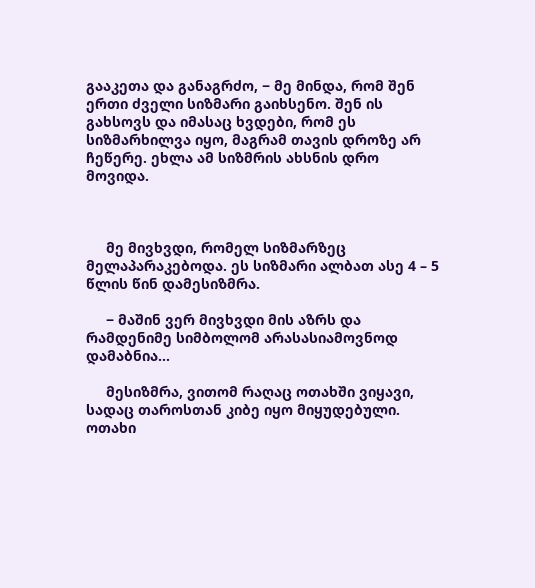გააკეთა და განაგრძო, − მე მინდა, რომ შენ ერთი ძველი სიზმარი გაიხსენო. შენ ის გახსოვს და იმასაც ხვდები, რომ ეს სიზმარხილვა იყო, მაგრამ თავის დროზე არ ჩეწერე. ეხლა ამ სიზმრის ახსნის დრო მოვიდა.



     მე მივხვდი, რომელ სიზმარზეც მელაპარაკებოდა. ეს სიზმარი ალბათ ასე 4 – 5 წლის წინ დამესიზმრა.

     − მაშინ ვერ მივხვდი მის აზრს და რამდენიმე სიმბოლომ არასასიამოვნოდ დამაბნია...

     მესიზმრა, ვითომ რაღაც ოთახში ვიყავი, სადაც თაროსთან კიბე იყო მიყუდებული. ოთახი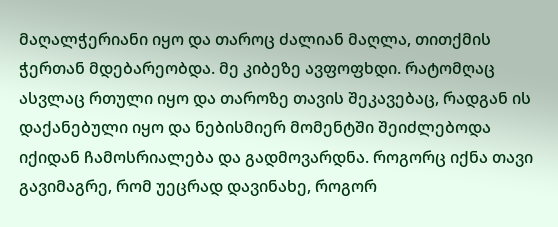მაღალჭერიანი იყო და თაროც ძალიან მაღლა, თითქმის ჭერთან მდებარეობდა. მე კიბეზე ავფოფხდი. რატომღაც ასვლაც რთული იყო და თაროზე თავის შეკავებაც, რადგან ის დაქანებული იყო და ნებისმიერ მომენტში შეიძლებოდა იქიდან ჩამოსრიალება და გადმოვარდნა. როგორც იქნა თავი გავიმაგრე, რომ უეცრად დავინახე, როგორ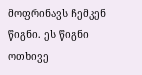მოფრინავს ჩემკენ წიგნი. ეს წიგნი ოთხივე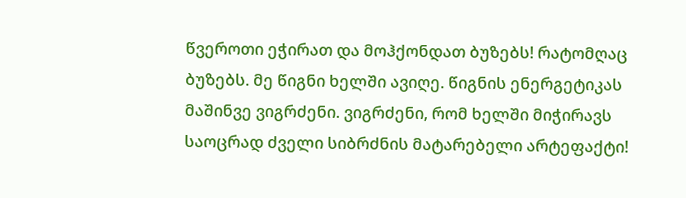წვეროთი ეჭირათ და მოჰქონდათ ბუზებს! რატომღაც ბუზებს. მე წიგნი ხელში ავიღე. წიგნის ენერგეტიკას მაშინვე ვიგრძენი. ვიგრძენი, რომ ხელში მიჭირავს საოცრად ძველი სიბრძნის მატარებელი არტეფაქტი!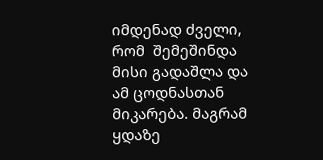იმდენად ძველი, რომ  შემეშინდა მისი გადაშლა და ამ ცოდნასთან მიკარება. მაგრამ ყდაზე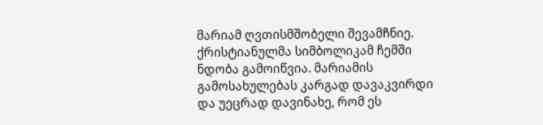მარიამ ღვთისმშობელი შევამჩნიე. ქრისტიანულმა სიმბოლიკამ ჩემში ნდობა გამოიწვია. მარიამის გამოსახულებას კარგად დავაკვირდი და უეცრად დავინახე, რომ ეს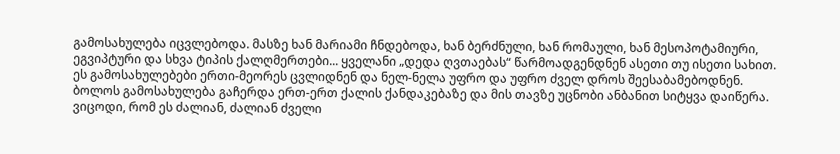გამოსახულება იცვლებოდა. მასზე ხან მარიამი ჩნდებოდა, ხან ბერძნული, ხან რომაული, ხან მესოპოტამიური, ეგვიპტური და სხვა ტიპის ქალღმერთები... ყველანი „დედა ღვთაებას“ წარმოადგენდნენ ასეთი თუ ისეთი სახით. ეს გამოსახულებები ერთი-მეორეს ცვლიდნენ და ნელ-ნელა უფრო და უფრო ძველ დროს შეესაბამებოდნენ. ბოლოს გამოსახულება გაჩერდა ერთ-ერთ ქალის ქანდაკებაზე და მის თავზე უცნობი ანბანით სიტყვა დაიწერა. ვიცოდი, რომ ეს ძალიან, ძალიან ძველი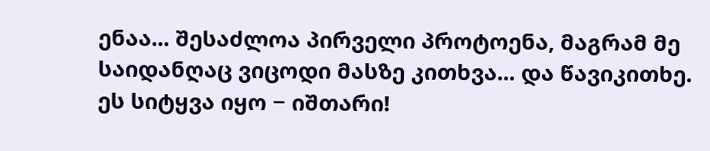ენაა... შესაძლოა პირველი პროტოენა, მაგრამ მე საიდანღაც ვიცოდი მასზე კითხვა... და წავიკითხე. ეს სიტყვა იყო − იშთარი!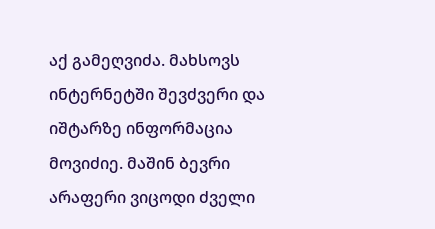აქ გამეღვიძა. მახსოვს ინტერნეტში შევძვერი და იშტარზე ინფორმაცია მოვიძიე. მაშინ ბევრი არაფერი ვიცოდი ძველი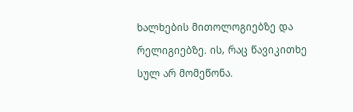ხალხების მითოლოგიებზე და რელიგიებზე. ის, რაც წავიკითხე სულ არ მომეწონა.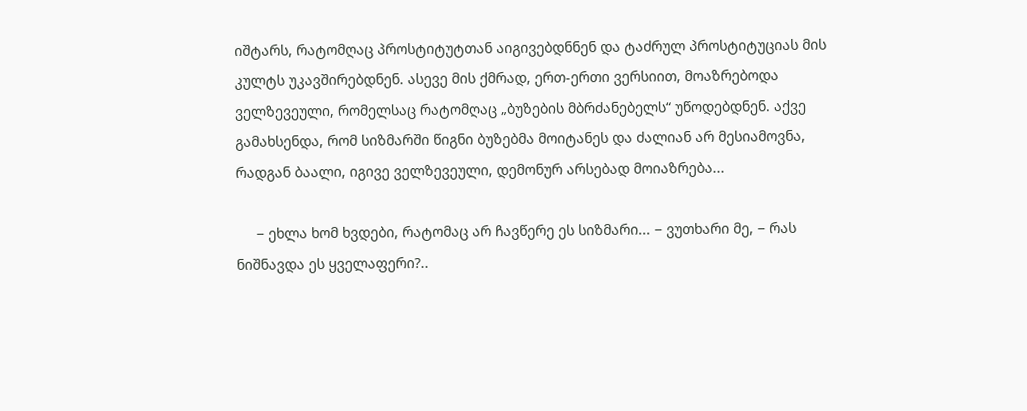იშტარს, რატომღაც პროსტიტუტთან აიგივებდნნენ და ტაძრულ პროსტიტუციას მის კულტს უკავშირებდნენ. ასევე მის ქმრად, ერთ-ერთი ვერსიით, მოაზრებოდა ველზევეული, რომელსაც რატომღაც „ბუზების მბრძანებელს“ უწოდებდნენ. აქვე გამახსენდა, რომ სიზმარში წიგნი ბუზებმა მოიტანეს და ძალიან არ მესიამოვნა, რადგან ბაალი, იგივე ველზევეული, დემონურ არსებად მოიაზრება...

     − ეხლა ხომ ხვდები, რატომაც არ ჩავწერე ეს სიზმარი... − ვუთხარი მე, − რას ნიშნავდა ეს ყველაფერი?..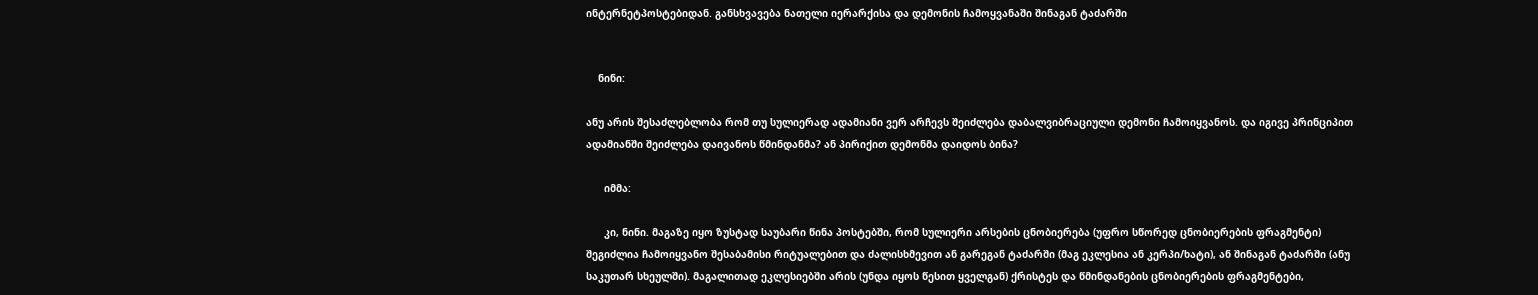ინტერნეტპოსტებიდან. განსხვავება ნათელი იერარქისა და დემონის ჩამოყვანაში შინაგან ტაძარში


    ნინი:

ანუ არის შესაძლებლობა რომ თუ სულიერად ადამიანი ვერ არჩევს შეიძლება დაბალვიბრაციული დემონი ჩამოიყვანოს. და იგივე პრინციპით ადამიანში შეიძლება დაივანოს წმინდანმა? ან პირიქით დემონმა დაიდოს ბინა?

      იმმა:

      კი, ნინი. მაგაზე იყო ზუსტად საუბარი წინა პოსტებში, რომ სულიერი არსების ცნობიერება (უფრო სწორედ ცნობიერების ფრაგმენტი) შეგიძლია ჩამოიყვანო შესაბამისი რიტუალებით და ძალისხმევით ან გარეგან ტაძარში (მაგ ეკლესია ან კერპი/ხატი), ან შინაგან ტაძარში (ანუ საკუთარ სხეულში). მაგალითად ეკლესიებში არის (უნდა იყოს წესით ყველგან) ქრისტეს და წმინდანების ცნობიერების ფრაგმენტები,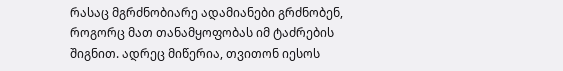რასაც მგრძნობიარე ადამიანები გრძნობენ, როგორც მათ თანამყოფობას იმ ტაძრების შიგნით. ადრეც მიწერია, თვითონ იესოს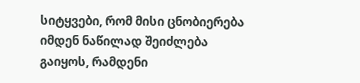სიტყვები, რომ მისი ცნობიერება იმდენ ნაწილად შეიძლება გაიყოს, რამდენი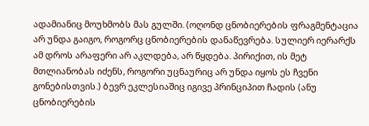ადამიანიც მოუხმობს მას გულში. (ოღონდ ცნობიერების ფრაგმენტაცია არ უნდა გაიგო, როგორც ცნობიერების დანაწევრება. სულიერ იერარქს ამ დროს არაფერი არ აკლდება, არ წყდება. პირიქით, ის მეტ მთლიანობას იძენს, როგორი უცნაურიც არ უნდა იყოს ეს ჩვენი გონებისთვის.) ბევრ ეკლესიაშიც იგივე პრინციპით ჩადის (ანუ ცნობიერების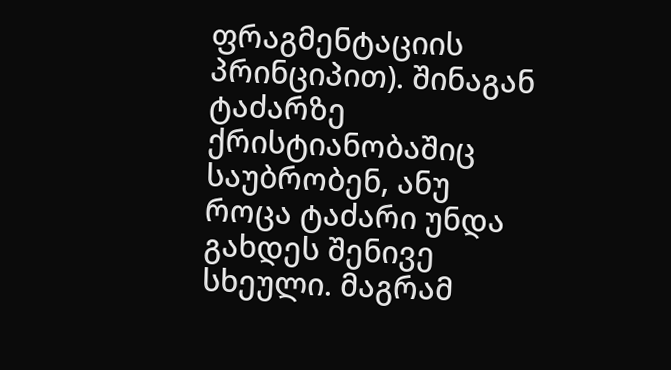ფრაგმენტაციის პრინციპით). შინაგან ტაძარზე ქრისტიანობაშიც საუბრობენ, ანუ როცა ტაძარი უნდა გახდეს შენივე სხეული. მაგრამ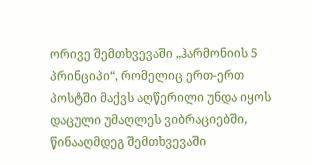ორივე შემთხვევაში „ჰარმონიის 5 პრინციპი“, რომელიც ერთ-ერთ პოსტში მაქვს აღწერილი უნდა იყოს დაცული უმაღლეს ვიბრაციებში, წინააღმდეგ შემთხვევაში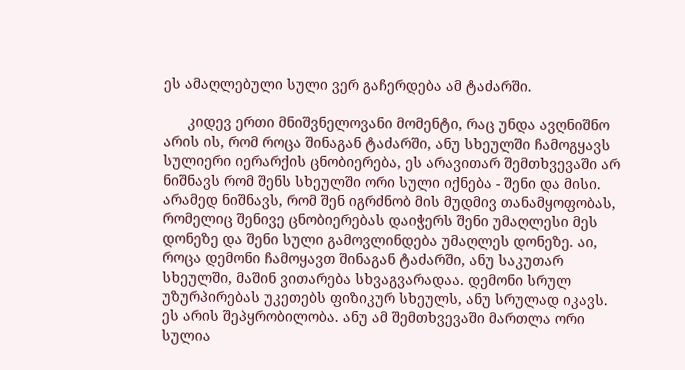ეს ამაღლებული სული ვერ გაჩერდება ამ ტაძარში.

      კიდევ ერთი მნიშვნელოვანი მომენტი, რაც უნდა ავღნიშნო არის ის, რომ როცა შინაგან ტაძარში, ანუ სხეულში ჩამოგყავს სულიერი იერარქის ცნობიერება, ეს არავითარ შემთხვევაში არ ნიშნავს რომ შენს სხეულში ორი სული იქნება - შენი და მისი. არამედ ნიშნავს, რომ შენ იგრძნობ მის მუდმივ თანამყოფობას, რომელიც შენივე ცნობიერებას დაიჭერს შენი უმაღლესი მეს დონეზე და შენი სული გამოვლინდება უმაღლეს დონეზე. აი, როცა დემონი ჩამოყავთ შინაგან ტაძარში, ანუ საკუთარ სხეულში, მაშინ ვითარება სხვაგვარადაა. დემონი სრულ უზურპირებას უკეთებს ფიზიკურ სხეულს, ანუ სრულად იკავს. ეს არის შეპყრობილობა. ანუ ამ შემთხვევაში მართლა ორი სულია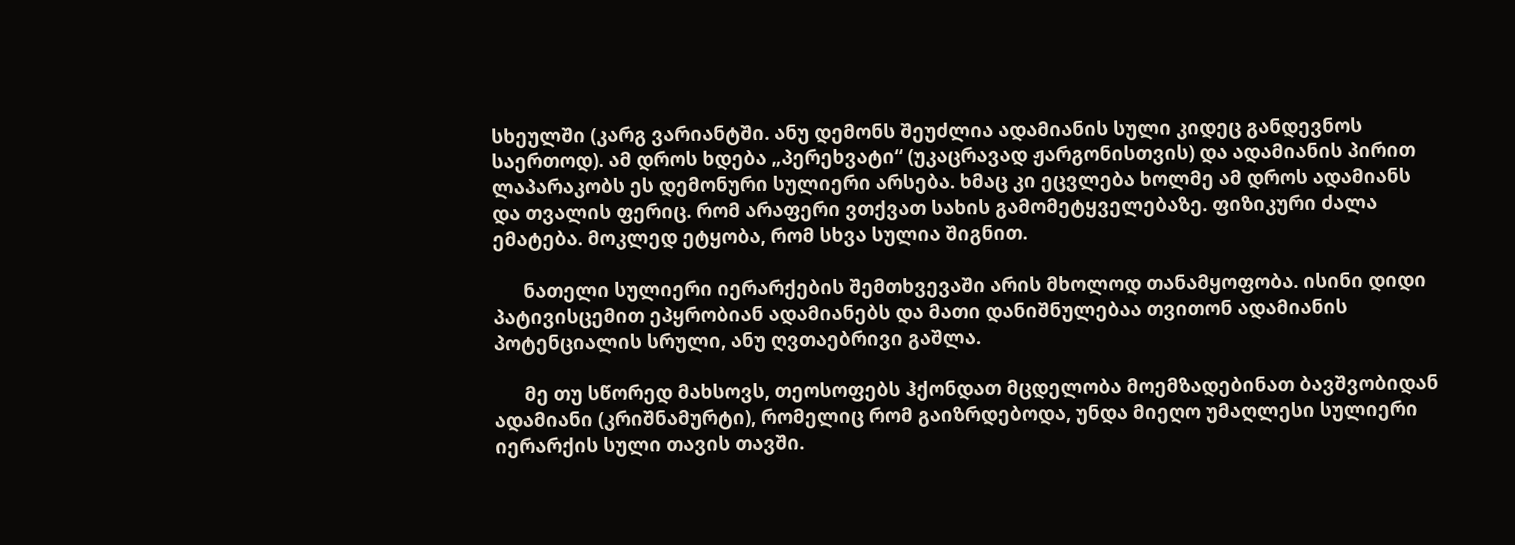სხეულში (კარგ ვარიანტში. ანუ დემონს შეუძლია ადამიანის სული კიდეც განდევნოს საერთოდ). ამ დროს ხდება „პერეხვატი“ (უკაცრავად ჟარგონისთვის) და ადამიანის პირით ლაპარაკობს ეს დემონური სულიერი არსება. ხმაც კი ეცვლება ხოლმე ამ დროს ადამიანს და თვალის ფერიც. რომ არაფერი ვთქვათ სახის გამომეტყველებაზე. ფიზიკური ძალა ემატება. მოკლედ ეტყობა, რომ სხვა სულია შიგნით.

      ნათელი სულიერი იერარქების შემთხვევაში არის მხოლოდ თანამყოფობა. ისინი დიდი პატივისცემით ეპყრობიან ადამიანებს და მათი დანიშნულებაა თვითონ ადამიანის პოტენციალის სრული, ანუ ღვთაებრივი გაშლა.

      მე თუ სწორედ მახსოვს, თეოსოფებს ჰქონდათ მცდელობა მოემზადებინათ ბავშვობიდან ადამიანი (კრიშნამურტი), რომელიც რომ გაიზრდებოდა, უნდა მიეღო უმაღლესი სულიერი იერარქის სული თავის თავში.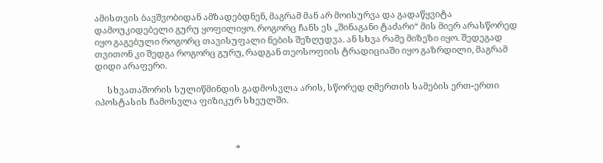ამისთვის ბავშვობიდან ამზადებდნენ, მაგრამ მან არ მოისურვა და გადაწყვიტა დამოუკიდებელი გურუ ყოფილიყო. როგორც ჩანს ეს „შინაგანი ტაძარი“ მის მიერ არასწორედ იყო გაგებული როგორც თავისუფალი ნების შეზღუდვა. ან სხვა რამე მიზეზი იყო. შედეგად თვითონ კი შედგა როგორც გურუ, რადგან თეოსოფიის ტრადიციაში იყო გაზრდილი, მაგრამ დიდი არაფერი.

      სხვათაშორის სულიწმინდის გადმოსვლა არის, სწორედ ღმერთის სამების ერთ-ერთი იპოსტასის ჩამოსვლა ფიზიკურ სხეულში.



                                                                      *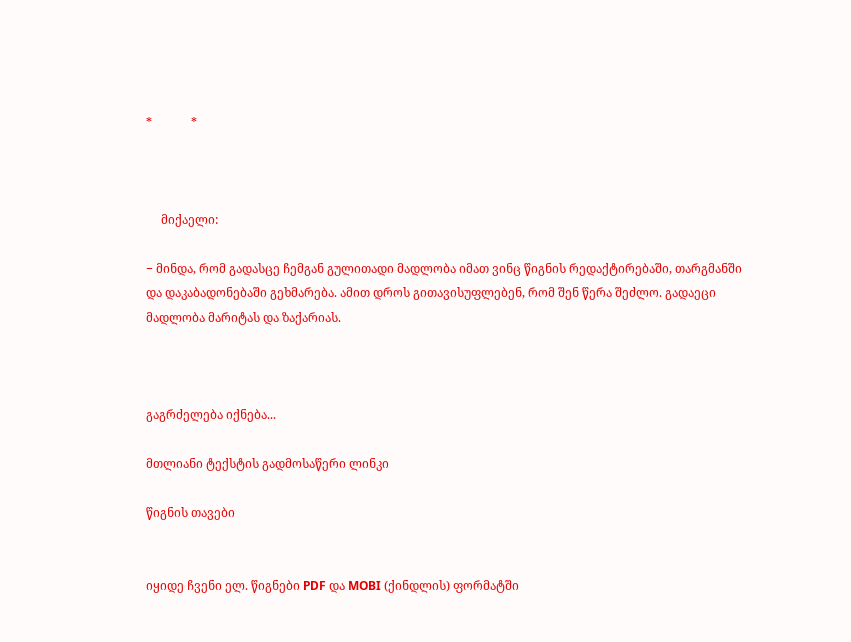*             *



     მიქაელი:

− მინდა, რომ გადასცე ჩემგან გულითადი მადლობა იმათ ვინც წიგნის რედაქტირებაში, თარგმანში და დაკაბადონებაში გეხმარება. ამით დროს გითავისუფლებენ, რომ შენ წერა შეძლო. გადაეცი მადლობა მარიტას და ზაქარიას.



გაგრძელება იქნება...

მთლიანი ტექსტის გადმოსაწერი ლინკი

წიგნის თავები


იყიდე ჩვენი ელ. წიგნები PDF და MOBI (ქინდლის) ფორმატში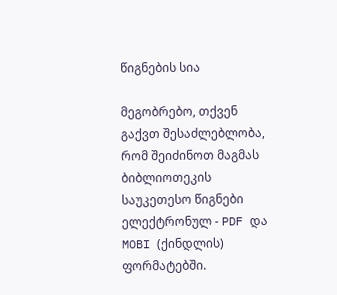წიგნების სია

მეგობრებო, თქვენ გაქვთ შესაძლებლობა, რომ შეიძინოთ მაგმას ბიბლიოთეკის საუკეთესო წიგნები ელექტრონულ - PDF და MOBI (ქინდლის) ფორმატებში.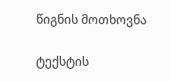წიგნის მოთხოვნა

ტექსტის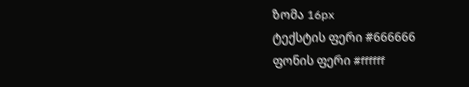ზომა 16px
ტექსტის ფერი #666666
ფონის ფერი #ffffff